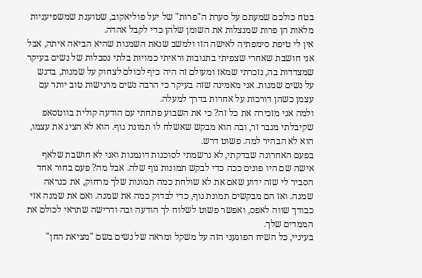בטח כולכם שמעתם על סערת ה"פרות" של יעל פוליאקוב, שטוענת שמשפיעניות מלאות הן פרות שמנצלות את השומן שלהן כדי לקבל אהדה.
אין לי טיפת סימפתיה לאישה הזו ולמשב שנאת השמנות שהיא הביאה איתה, אבל אני חושבת שאחרי שצפיתי בתגובות וראיתי כמויות בלתי נסבלות של נשים בעיקר שמצדדות בה, נזכרתי שמאז ומעולם זה היה כיף לכולם לצחוק על שמנות, בדגש על נשים שמנות. אני מאמינה שזה בעיקר כי הרבה נשים מרגישות טוב יותר עם עצמן כשהן דורכות על אחרות בדרך למעלה.
ולמה אני מזכירה את כל זה? כי את השבוע פתחתי עם הודעה קולית בווטסאפ שקיבלתי מגבר זר, ובה הוא מבקש שאשלח לו תמונת גוף. הוא לא הציג את עצמו, הוא לא הבהיר למה. פשוט דרש.
בפעם האחרונה שבדקתי, לא נרשמתי לסוכנות דוגמנות ואני לא חושבת שלאף אישה שם היו פונים ככה כדי לבקש תמונות גוף שלה. אבל מה? פעם בחור אחד הסביר לי שזה ידוע שאם את לא שולחת כמה תמונות שלך מרחוק, את כנראה שמנה. ואז הם מבקשים תמונת גוף, כדי לבדוק כמה את שמנה. ואם את שמנה אזי כבודך שווה לאפס, ואפשר פשוט לשלוח לך הודעה ובה ודרישה שתראי לכולם את הממדים שלך.
בעיניי, כל השיח הפוגעני הזה על משקל ומראה של נשים בשם "מציאת החן"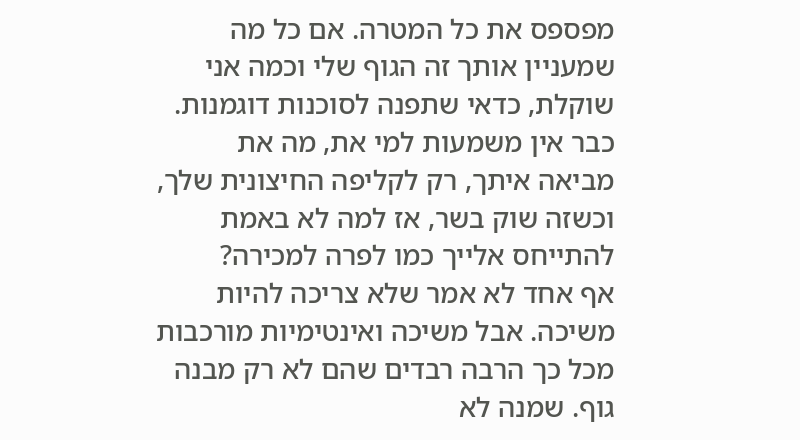מפספס את כל המטרה. אם כל מה שמעניין אותך זה הגוף שלי וכמה אני שוקלת, כדאי שתפנה לסוכנות דוגמנות. כבר אין משמעות למי את, מה את מביאה איתך, רק לקליפה החיצונית שלך, וכשזה שוק בשר, אז למה לא באמת להתייחס אלייך כמו לפרה למכירה?
אף אחד לא אמר שלא צריכה להיות משיכה. אבל משיכה ואינטימיות מורכבות מכל כך הרבה רבדים שהם לא רק מבנה גוף. שמנה לא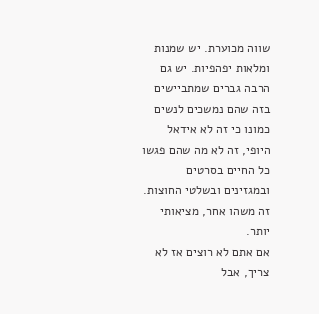שווה מכוערת. יש שמנות ומלאות יפהפיות. יש גם הרבה גברים שמתביישים בזה שהם נמשכים לנשים כמונו כי זה לא אידאל היופי, זה לא מה שהם פגשו כל החיים בסרטים ובמגזינים ובשלטי החוצות. זה משהו אחר, מציאותי יותר.
אם אתם לא רוצים אז לא צריך, אבל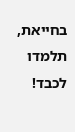בחייאת, תלמדו לכבד!